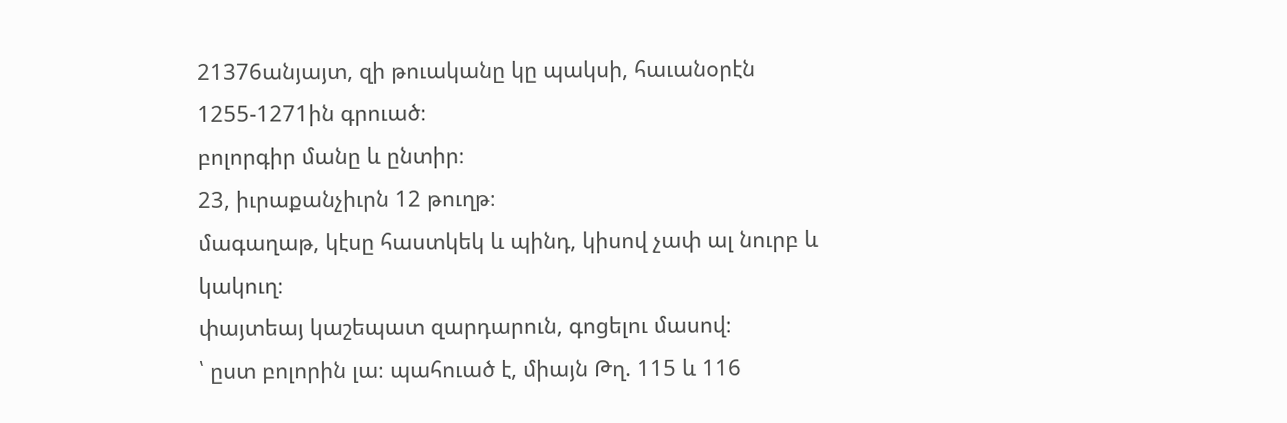21376անյայտ, զի թուականը կը պակսի, հաւանօրէն 1255-1271ին գրուած։
բոլորգիր մանը և ընտիր։
23, իւրաքանչիւրն 12 թուղթ։
մագաղաթ, կէսը հաստկեկ և պինդ, կիսով չափ ալ նուրբ և կակուղ։
փայտեայ կաշեպատ զարդարուն, գոցելու մասով։
՝ ըստ բոլորին լա։ պահուած է, միայն Թղ. 115 և 116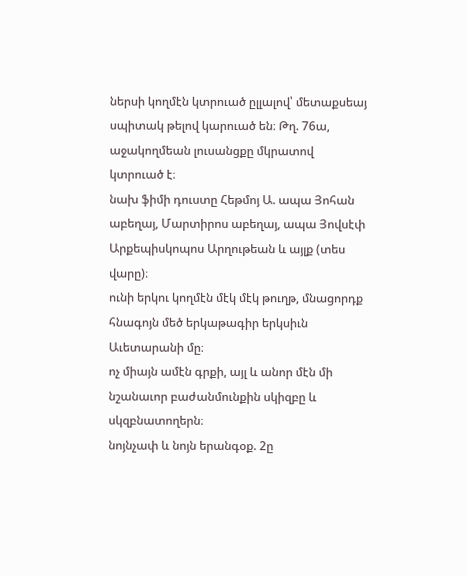ներսի կողմէն կտրուած ըլլալով՝ մետաքսեայ սպիտակ թելով կարուած են։ Թղ. 76ա, աջակողմեան լուսանցքը մկրատով կտրուած է։
նախ ֆիմի դուստը Հեթմոյ Ա. ապա Յոհան աբեղայ, Մարտիրոս աբեղայ, ապա Յովսէփ Արքեպիսկոպոս Արղութեան և այլք (տես վարը)։
ունի երկու կողմէն մէկ մէկ թուղթ, մնացորդք հնագոյն մեծ երկաթագիր երկսիւն Աւետարանի մը։
ոչ միայն ամէն գրքի, այլ և անոր մէն մի նշանաւոր բաժանմունքին սկիզբը և սկզբնատողերն։
նոյնչափ և նոյն երանգօք. 2ը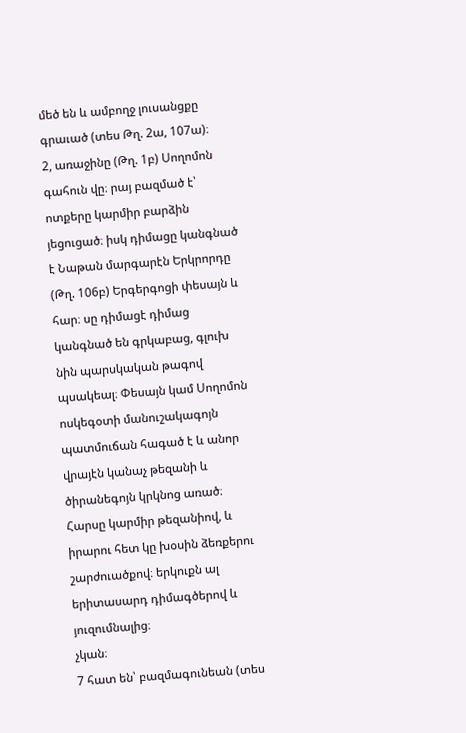մեծ են և ամբողջ լուսանցքը գրաւած (տես Թղ. 2ա, 107ա)։
2, առաջինը (Թղ. 1բ) Սողոմոն գահուն վը։ րայ բազմած է՝ ոտքերը կարմիր բարձին յեցուցած։ իսկ դիմացը կանգնած է Նաթան մարգարէն Երկրորդը (Թղ. 106բ) Երգերգոցի փեսայն և հար։ սը դիմացէ դիմաց կանգնած են գրկաբաց, գլուխ նին պարսկական թագով պսակեալ։ Փեսայն կամ Սողոմոն ոսկեգօտի մանուշակագոյն պատմուճան հագած է և անոր վրայէն կանաչ թեզանի և ծիրանեգոյն կրկնոց առած։ Հարսը կարմիր թեզանիով, և իրարու հետ կը խօսին ձեռքերու շարժուածքով։ երկուքն ալ երիտասարդ դիմագծերով և յուզումնալից։
չկան։
7 հատ են՝ բազմագունեան (տես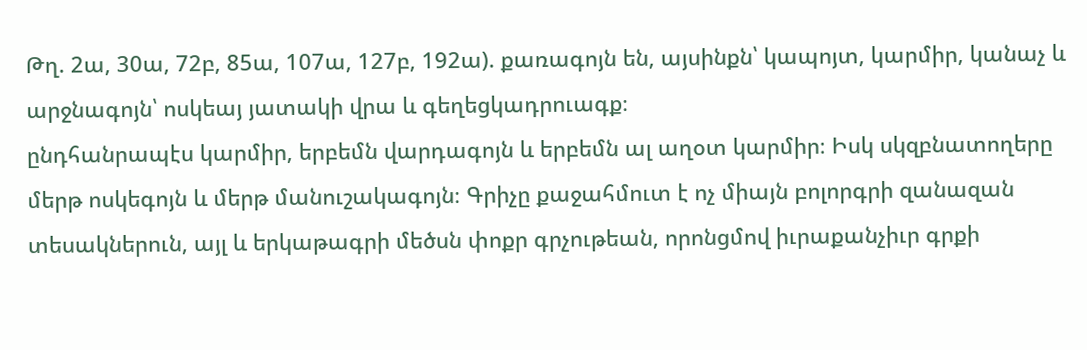Թղ. 2ա, 30ա, 72բ, 85ա, 107ա, 127բ, 192ա). քառագոյն են, այսինքն՝ կապոյտ, կարմիր, կանաչ և արջնագոյն՝ ոսկեայ յատակի վրա և գեղեցկադրուագք։
ընդհանրապէս կարմիր, երբեմն վարդագոյն և երբեմն ալ աղօտ կարմիր։ Իսկ սկզբնատողերը մերթ ոսկեգոյն և մերթ մանուշակագոյն։ Գրիչը քաջահմուտ է ոչ միայն բոլորգրի զանազան տեսակներուն, այլ և երկաթագրի մեծսն փոքր գրչութեան, որոնցմով իւրաքանչիւր գրքի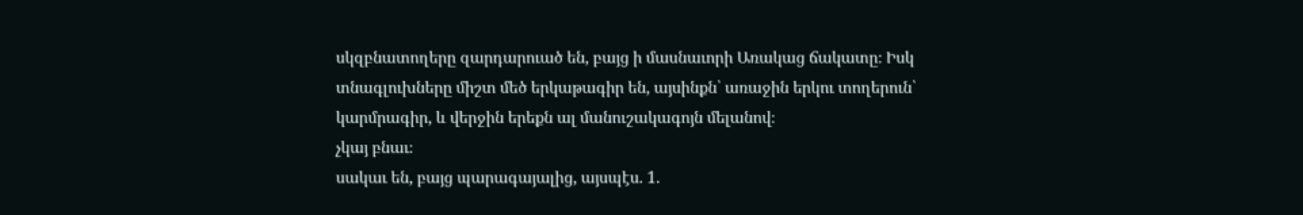սկզբնատողերը զարդարուած են, բայց ի մասնաւորի Առակաց ճակատը։ Իսկ տնագլուխները միշտ մեծ երկաթագիր են, այսինքն՝ առաջին երկու տողերուն՝ կարմրագիր, և վերջին երեքն ալ մանուշակագոյն մելանով։
չկայ բնաւ։
սակաւ են, բայց պարագայալից, այսպէս. 1.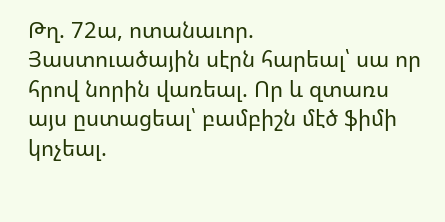Թղ. 72ա, ոտանաւոր. Յաստուածային սէրն հարեալ՝ սա որ հրով նորին վառեալ. Որ և զտառս այս ըստացեալ՝ բամբիշն մէծ ֆիմի կոչեալ.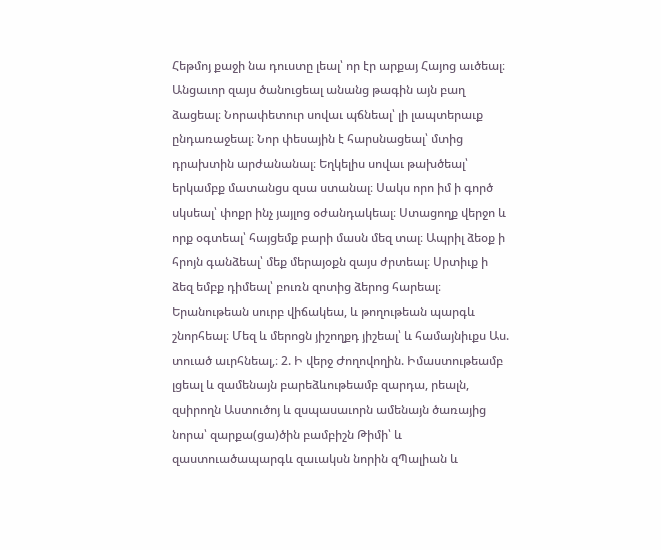Հեթմոյ քաջի նա դուստը լեալ՝ որ էր արքայ Հայոց աւծեալ։ Անցաւոր զայս ծանուցեալ անանց թագին այն բաղ ձացեալ։ Նորափետուր սովաւ պճնեալ՝ լի լապտերաւք ընդառաջեալ։ Նոր փեսային է հարսնացեալ՝ մտից դրախտին արժանանալ։ Եղկելիս սովաւ թախծեալ՝ երկամբք մատանցս զսա ստանալ։ Սակս որո իմ ի գործ սկսեալ՝ փոքր ինչ յայլոց օժանդակեալ։ Ստացողք վերջո և որք օգտեալ՝ հայցեմք բարի մասն մեզ տալ։ Ապրիլ ձեօք ի հրոյն գանձեալ՝ մեք մերայօքն զայս ժրտեալ։ Սրտիւք ի ձեզ եմբք դիմեալ՝ բուռն զոտից ձերոց հարեալ։ Երանութեան սուրբ վիճակեա, և թողութեան պարգև շնորհեալ։ Մեզ և մերոցն յիշողքդ յիշեալ՝ և համայնիւքս Աս. տուած աւրհնեալ,։ 2. Ի վերջ Ժողովողին. Իմաստութեամբ լցեալ և զամենայն բարեձևութեամբ զարդա, րեալն, զսիրողն Աստուծոյ և զսպասաւորն ամենայն ծառայից նորա՝ զարքա(ցա)ծին բամբիշն Թիմի՝ և զաստուածապարգև զաւակսն նորին զՊալիան և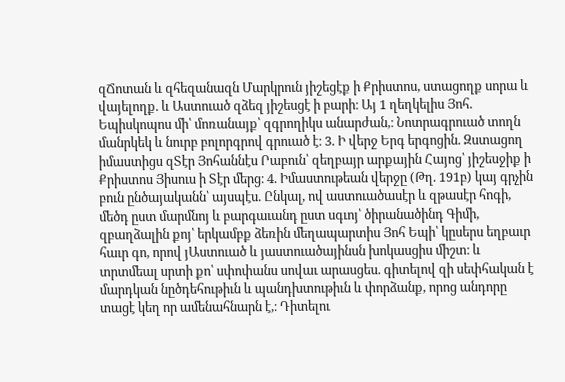զՃոտան և զհեզանազն Մարկրուն յիշեցէք ի Քրիստոս, ստացողք սորա և վայելողք. և Աստուած զձեզ յիշեսցէ ի բարի։ Այ 1 ղեղկելիս Յոհ. Եպիսկոպոս մի՝ մոռանայք՝ զգրողիկս անարժան,։ Նոտրագրուած տողն մանրկեկ և նուրբ բոլորգրով գրուած է։ 3. Ի վերջ Երգ երգոցին. Զստացող իմաստիցս զՏէր Յոհաննէս Րաբուն՝ զեղբայր արքային Հայոց՝ յիշեսջիք ի Քրիստոս Յիսուս ի Տէր մերց։ 4. Իմաստութեան վերջը (Թղ. 191բ) կայ գրչին բուն ընծայականն՝ այսպէս. Ընկալ, ով աստուածասէր և զթասէր հոգի, մեծդ ըստ մարմնոյ և բարգաւանդ ըստ սգւոյ՝ ծիրանածինդ Գիմի, զբաղձալին քոյ՝ երկամբք ձեռին մեղապարտիս Յոհ Եպի՝ կըսերս եղբաւր հաւր գո, որով յԱստուած և յաստուածայինսն խոկասցիս միշտ։ և տրտմեալ սրտի քո՝ սփոփանս սովաւ արասցես. գիտելով զի սեփհական է մարդկան նըծդեհութիւն և պանդխտութիւն և փորձանք, որոց անդորը տացէ կեղ որ ամենահնարն է,։ Դիտելու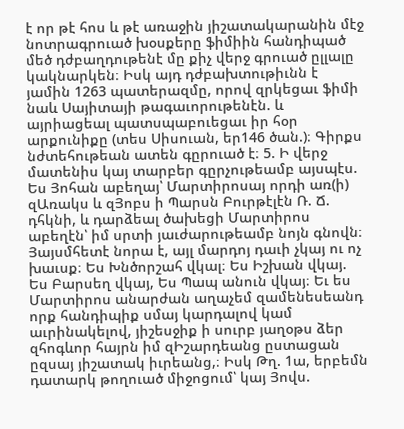է որ թէ հոս և թէ առաջին յիշատակարանին մէջ նոտրագրուած խօսքերը ֆիմիին հանդիպած մեծ դժբաղդութենէ մը քիչ վերջ գրուած ըլլալը կակնարկեն։ Իսկ այդ դժբախտութիւնն է յամին 1263 պատերազմը, որով զրկեցաւ ֆիմի նաև Սայիտայի թագաւորութենէն. և այրիացեալ պատսպաբուեցաւ իր հօր արքունիքը (տես Սիսուան, եր146 ծան.)։ Գիրքս նժտեհութեան ատեն գըրուած է։ 5. Ի վերջ մատենիս կայ տարբեր գըրչութեամբ այսպէս. Ես Յոհան աբեղայ՝ Մարտիրոսայ որդի առ(ի) զԱռակս և զՅոբս ի Պարսն Բուրթէլէն Ռ. Ճ. դհկնի, և դարձեալ ծախեցի Մարտիրոս աբեղէն՝ իմ սրտի յաւժարութեամբ նոյն գնովն։ Յայսմհետէ նորա է, այլ մարդոյ դաւի չկայ ու ոչ խաւսք։ Ես Խնծորշահ վկալ։ Ես Իշխան վկայ. Ես Բարսեղ վկայ, Ես Պապ անուն վկայ։ Եւ ես Մարտիրոս անարժան աղաչեմ զամենեսեանդ որք հանդիպիք սմայ կարդալով կամ աւրինակելով, յիշեսջիք ի սուրբ յաղօթս ձեր զհոգևոր հայրն իմ զԻշարդեանց ըստացան ըզսայ յիշատակ իւրեանց,։ Իսկ Թղ. 1ա, երբեմն դատարկ թողուած միջոցում՝ կայ Յովս.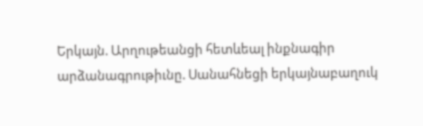Երկայն. Արղութեանցի հետևեալ ինքնագիր արձանագրութիւնը. Սանահնեցի երկայնաբաղուկ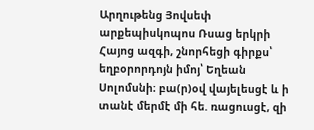Արղութենց Յովսեփ արքեպիսկոպոս Ռսաց երկրի Հայոց ազգի, շնորհեցի գիրքս՝ եղբօրորդոյն իմոյ՝ Եղեան Սոլոմսնի։ բա(ր)օվ վայելեսցէ և ի տանէ մերմէ մի հե. ռացուսցէ, զի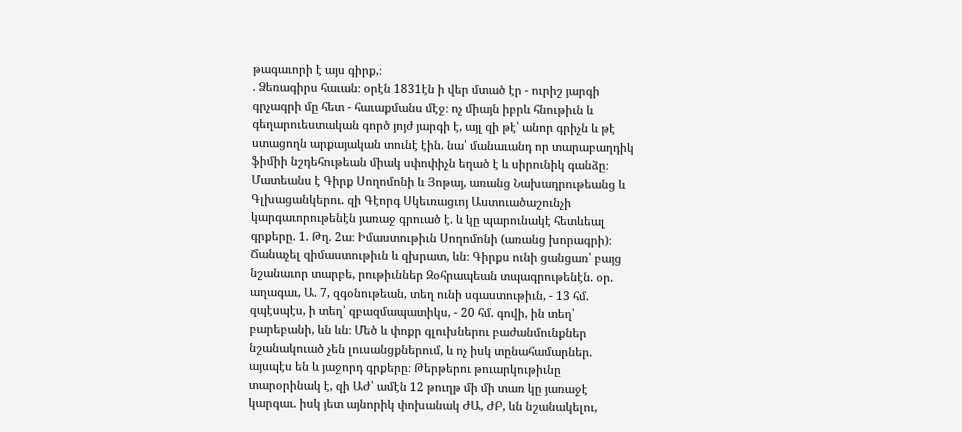թագաւորի է այս գիրք,։
. Ձեռագիրս հաւան։ օրէն 1831էն ի վեր մտած էր - ուրիշ յարգի գրչագրի մը հետ - հաւաքմանս մէջ։ ոչ միայն իբրև հնութիւն և գեղարուեստական գործ յոյժ յարգի է, այլ զի թէ՝ անոր գրիչն և թէ ստացողն արքայական տունէ էին. նա՝ մանաւանդ որ տարաբաղդիկ ֆիմիի նշդեհութեան միակ սփոփիչն եղած է և սիրունիկ գանձը։ Մատեանս է Գիրք Սողոմոնի և Յոթայ, առանց Նախադրութեանց և Գլխացանկերու. զի Գէորգ Սկեւռացւոյ Աստուածաշունչի կարգաւորութենէն յառաջ գրուած է. և կը պարունակէ հետևեալ գրքերը. 1. Թղ. 2ա։ Իմաստութիւն Սողոմոնի (առանց խորագրի)։ Ճանաչել զիմաստութիւն և զխրատ, ևն։ Գիրքս ունի ցանցառ՝ բայց նշանաւոր տարբե, րութիւններ Զօհրապեան տպագրութենէն. օր. աղագաւ, Ա. 7, զգօնութեան, տեղ ունի սգաստութիւն, - 13 հմ. զպէսպէս, ի տեղ՝ զբազմապատիկս, - 20 հմ. գովի, ին տեղ՝ բարեբանի, ևն ևն։ Մեծ և փոքր գլուխներու բաժանմունքներ նշանակուած չեն լուսանցքներում, և ոչ իսկ տընահամարներ. այսպէս են և յաջորդ գրքերը։ Թերթերու թուարկութիւնը տարօրինակ է, զի ԱԺ՝ ամէն 12 թուղթ մի մի տառ կը յառաջէ կարգաւ. իսկ յետ այնորիկ փոխանակ ԺԱ, ԺԲ, ևն նշանակելու,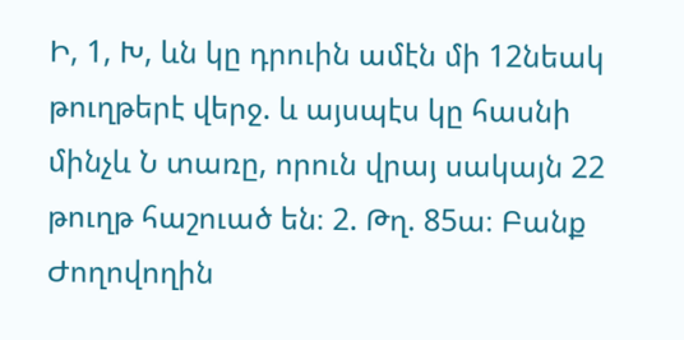Ի, 1, Խ, ևն կը դրուին ամէն մի 12նեակ թուղթերէ վերջ. և այսպէս կը հասնի մինչև Ն տառը, որուն վրայ սակայն 22 թուղթ հաշուած են։ 2. Թղ. 85ա։ Բանք Ժողովողին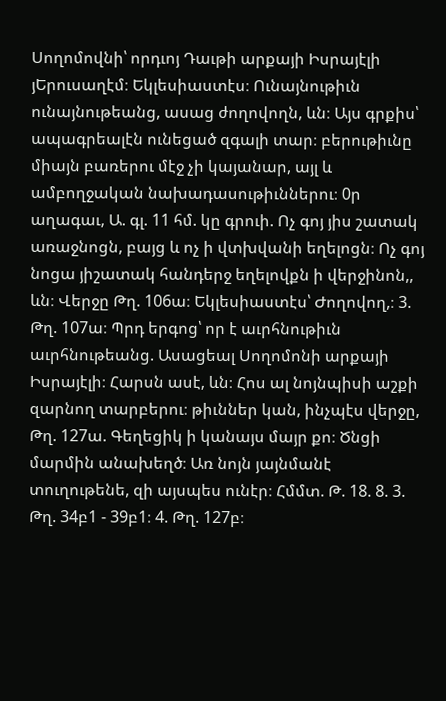Սողոմովնի՝ որդւոյ Դաւթի արքայի Իսրայէլի յԵրուսաղէմ։ Եկլեսիաստէս։ Ունայնութիւն ունայնութեանց, ասաց ժողովողն, ևն։ Այս գրքիս՝ ապագրեալէն ունեցած զգալի տար։ բերութիւնը միայն բառերու մէջ չի կայանար, այլ և ամբողջական նախադասութիւններու։ 0ր աղագաւ, Ա. գլ. 11 հմ. կը գրուի. Ոչ գոյ յիս շատակ առաջնոցն, բայց և ոչ ի վտխվանի եղելոցն։ Ոչ գոյ նոցա յիշատակ հանդերջ եղելովքն ի վերջինոն,, ևն։ Վերջը Թղ. 106ա։ Եկլեսիաստէս՝ Ժողովող,։ 3. Թղ. 107ա։ Պրդ երգոց՝ որ է աւրհնութիւն աւրհնութեանց. Ասացեալ Սողոմոնի արքայի Իսրայէլի։ Հարսն ասէ, ևն։ Հոս ալ նոյնպիսի աշքի զարնող տարբերու։ թիւններ կան, ինչպէս վերջը, Թղ. 127ա. Գեղեցիկ ի կանայս մայր քո։ Ծնցի մարմին անախեղծ։ Առ նոյն յայնմանէ տուղութենե, զի այսպես ունէր։ Հմմտ. Թ. 18. 8. 3. Թղ. 34բ1 - 39բ1։ 4. Թղ. 127բ։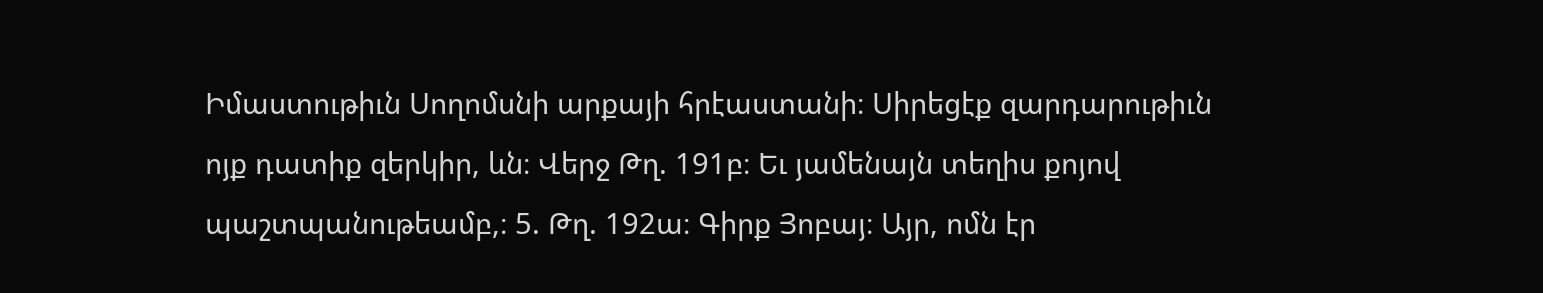Իմաստութիւն Սողոմսնի արքայի հրէաստանի։ Սիրեցէք զարդարութիւն ոյք դատիք զերկիր, ևն։ Վերջ Թղ. 191բ։ Եւ յամենայն տեղիս քոյով պաշտպանութեամբ,։ 5. Թղ. 192ա։ Գիրք Յոբայ։ Այր, ոմն էր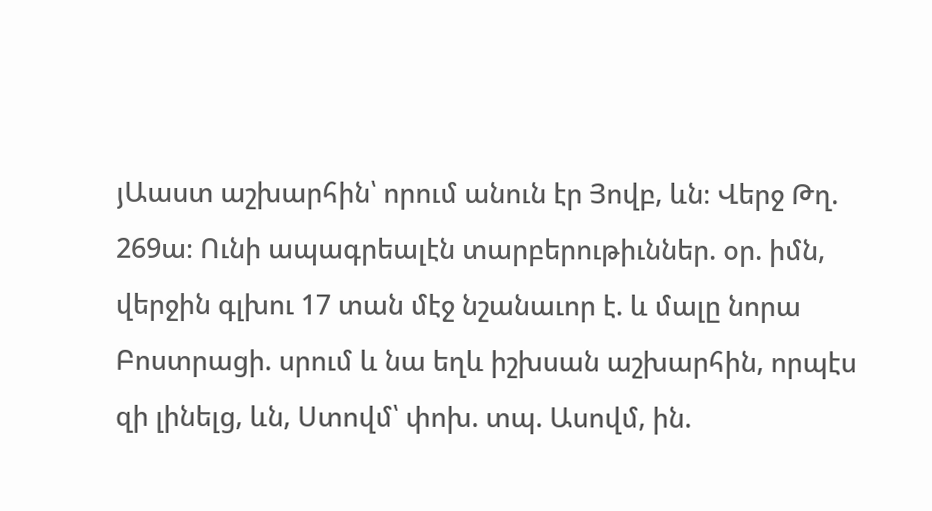յԱաստ աշխարհին՝ որում անուն էր Յովբ, ևն։ Վերջ Թղ. 269ա։ Ունի ապագրեալէն տարբերութիւններ. օր. իմն, վերջին գլխու 17 տան մէջ նշանաւոր է. և մալը նորա Բոստրացի. սրում և նա եղև իշխսան աշխարհին, որպէս զի լինելց, ևն, Ստովմ՝ փոխ. տպ. Ասովմ, ին.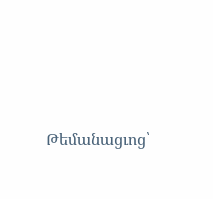Թեմանացւոց՝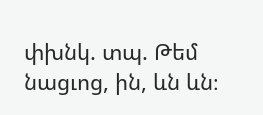փխնկ. տպ. Թեմ նացւոց, ին, ևն ևն։